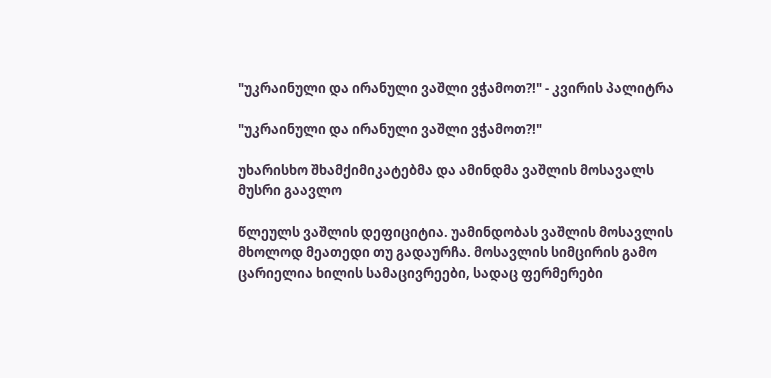"უკრაინული და ირანული ვაშლი ვჭამოთ?!" - კვირის პალიტრა

"უკრაინული და ირანული ვაშლი ვჭამოთ?!"

უხარისხო შხამქიმიკატებმა და ამინდმა ვაშლის მოსავალს მუსრი გაავლო

წლეულს ვაშლის დეფიციტია. უამინდობას ვაშლის მოსავლის მხოლოდ მეათედი თუ გადაურჩა. მოსავლის სიმცირის გამო ცარიელია ხილის სამაცივრეები, სადაც ფერმერები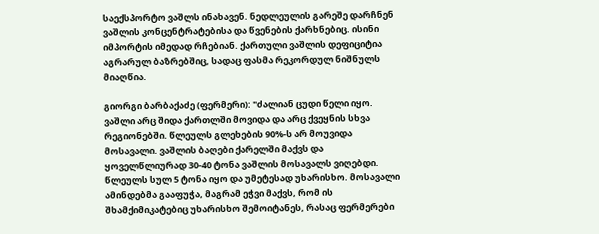საექსპორტო ვაშლს ინახავენ. ნედლეულის გარეშე დარჩნენ ვაშლის კონცენტრატებისა და წვენების ქარხნებიც. ისინი იმპორტის იმედად რჩებიან. ქართული ვაშლის დეფიციტია აგრარულ ბაზრებშიც, სადაც ფასმა რეკორდულ ნიშნულს მიაღწია.

გიორგი ბარბაქაძე (ფერმერი): "ძალიან ცუდი წელი იყო. ვაშლი არც შიდა ქართლში მოვიდა და არც ქვეყნის სხვა რეგიონებში. წლეულს გლეხების 90%-ს არ მოუვიდა მოსავალი. ვაშლის ბაღები ქარელში მაქვს და ყოველწლიურად 30-40 ტონა ვაშლის მოსავალს ვიღებდი. წლეულს სულ 5 ტონა იყო და უმეტესად უხარისხო. მოსავალი ამინდებმა გააფუჭა, მაგრამ ეჭვი მაქვს, რომ ის შხამქიმიკატებიც უხარისხო შემოიტანეს, რასაც ფერმერები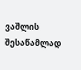ვაშლის შესაწამლად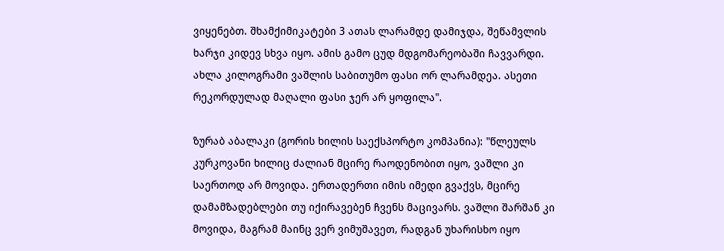ვიყენებთ. შხამქიმიკატები 3 ათას ლარამდე დამიჯდა, შეწამვლის ხარჯი კიდევ სხვა იყო. ამის გამო ცუდ მდგომარეობაში ჩავვარდი. ახლა კილოგრამი ვაშლის საბითუმო ფასი ორ ლარამდეა. ასეთი რეკორდულად მაღალი ფასი ჯერ არ ყოფილა".

ზურაბ აბალაკი (გორის ხილის საექსპორტო კომპანია): "წლეულს კურკოვანი ხილიც ძალიან მცირე რაოდენობით იყო, ვაშლი კი საერთოდ არ მოვიდა. ერთადერთი იმის იმედი გვაქვს, მცირე დამამზადებლები თუ იქირავებენ ჩვენს მაცივარს. ვაშლი შარშან კი მოვიდა, მაგრამ მაინც ვერ ვიმუშავეთ, რადგან უხარისხო იყო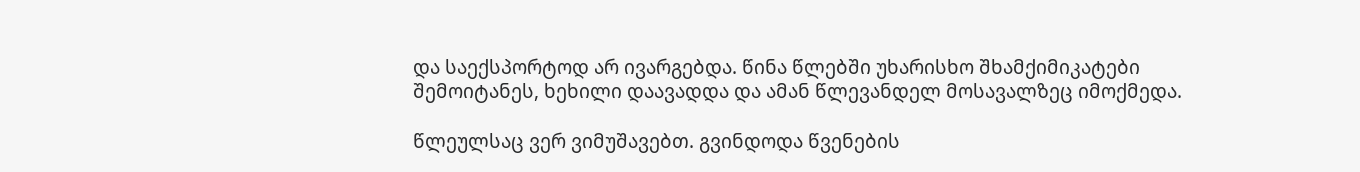და საექსპორტოდ არ ივარგებდა. წინა წლებში უხარისხო შხამქიმიკატები შემოიტანეს, ხეხილი დაავადდა და ამან წლევანდელ მოსავალზეც იმოქმედა.

წლეულსაც ვერ ვიმუშავებთ. გვინდოდა წვენების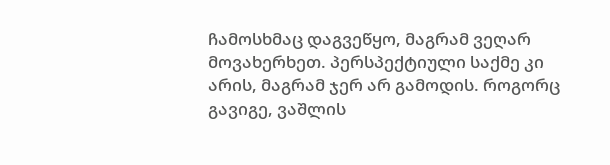ჩამოსხმაც დაგვეწყო, მაგრამ ვეღარ მოვახერხეთ. პერსპექტიული საქმე კი არის, მაგრამ ჯერ არ გამოდის. როგორც გავიგე, ვაშლის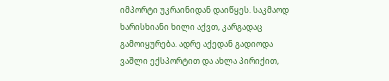იმპორტი უკრაინიდან დაიწყეს. საკმაოდ ხარისხიანი ხილი აქვთ, კარგადაც გამოიყურება. ადრე აქედან გადიოდა ვაშლი ექსპორტით და ახლა პირიქით,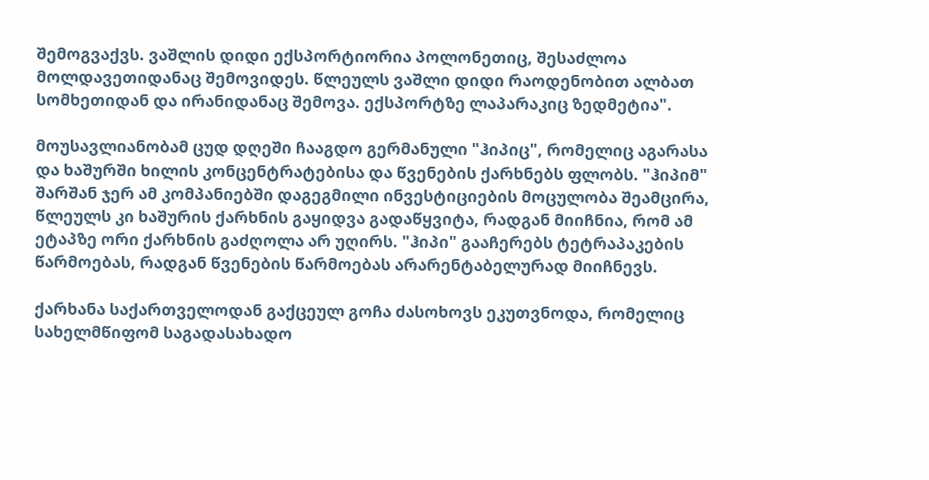შემოგვაქვს. ვაშლის დიდი ექსპორტიორია პოლონეთიც, შესაძლოა მოლდავეთიდანაც შემოვიდეს. წლეულს ვაშლი დიდი რაოდენობით ალბათ სომხეთიდან და ირანიდანაც შემოვა. ექსპორტზე ლაპარაკიც ზედმეტია".

მოუსავლიანობამ ცუდ დღეში ჩააგდო გერმანული "ჰიპიც", რომელიც აგარასა და ხაშურში ხილის კონცენტრატებისა და წვენების ქარხნებს ფლობს. "ჰიპიმ" შარშან ჯერ ამ კომპანიებში დაგეგმილი ინვესტიციების მოცულობა შეამცირა, წლეულს კი ხაშურის ქარხნის გაყიდვა გადაწყვიტა, რადგან მიიჩნია, რომ ამ ეტაპზე ორი ქარხნის გაძღოლა არ უღირს. "ჰიპი" გააჩერებს ტეტრაპაკების წარმოებას, რადგან წვენების წარმოებას არარენტაბელურად მიიჩნევს.

ქარხანა საქართველოდან გაქცეულ გოჩა ძასოხოვს ეკუთვნოდა, რომელიც სახელმწიფომ საგადასახადო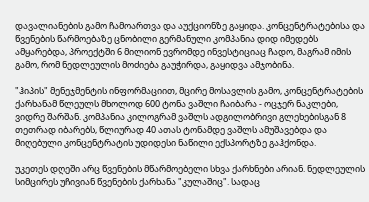დავალიანების გამო ჩამოართვა და აუქციონზე გაყიდა. კონცენტრატებისა და წვენების წარმოებაზე ცნობილი გერმანული კომპანია დიდ იმედებს ამყარებდა, პროექტში 6 მილიონ ევრომდე ინვესტიციაც ჩადო, მაგრამ იმის გამო, რომ ნედლეულის მოძიება გაუჭირდა, გაყიდვა ამჯობინა.

"ჰიპის" მენეჯმენტის ინფორმაციით, მცირე მოსავლის გამო, კონცენტრატების ქარხანამ წლეულს მხოლოდ 600 ტონა ვაშლი ჩაიბარა - ოცჯერ ნაკლები, ვიდრე შარშან. კომპანია კილოგრამ ვაშლს ადგილობრივი გლეხებისგან 8 თეთრად იბარებს, წლიურად 40 ათას ტონამდე ვაშლს ამუშავებდა და მიღებული კონცენტრატის უდიდესი ნაწილი ექსპორტზე გაჰქონდა.

უკეთეს დღეში არც წვენების მწარმოებელი სხვა ქარხნები არიან. ნედლეულის სიმცირეს უჩივიან წვენების ქარხანა "კულაშიც". სადაც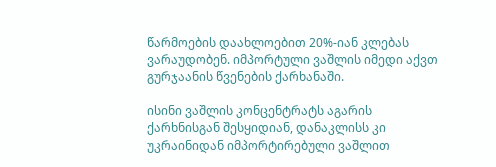წარმოების დაახლოებით 20%-იან კლებას ვარაუდობენ. იმპორტული ვაშლის იმედი აქვთ გურჯაანის წვენების ქარხანაში.

ისინი ვაშლის კონცენტრატს აგარის ქარხნისგან შესყიდიან, დანაკლისს კი უკრაინიდან იმპორტირებული ვაშლით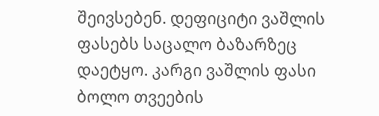შეივსებენ. დეფიციტი ვაშლის ფასებს საცალო ბაზარზეც დაეტყო. კარგი ვაშლის ფასი ბოლო თვეების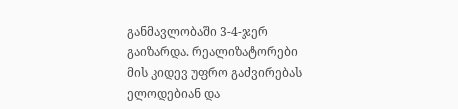განმავლობაში 3-4-ჯერ გაიზარდა. რეალიზატორები მის კიდევ უფრო გაძვირებას ელოდებიან და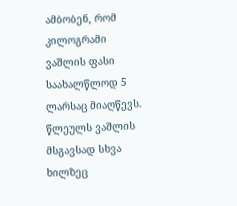ამბობენ, რომ კილოგრამი ვაშლის ფასი საახალწლოდ 5 ლარსაც მიაღწევს. წლეულს ვაშლის მსგავსად სხვა ხილზეც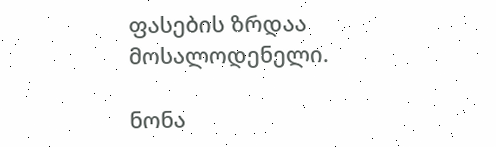ფასების ზრდაა მოსალოდენელი.

ნონა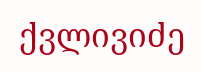ქვლივიძე